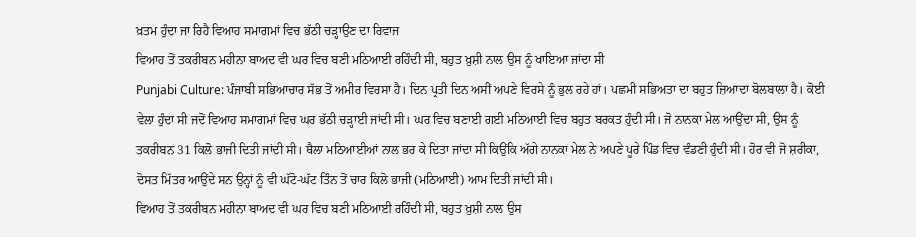ਖ਼ਤਮ ਹੁੰਦਾ ਜਾ ਰਿਹੈ ਵਿਆਹ ਸਮਾਗਮਾਂ ਵਿਚ ਭੱਠੀ ਚੜ੍ਹਾਉਣ ਦਾ ਰਿਵਾਜ
ਵਿਆਹ ਤੋਂ ਤਕਰੀਬਨ ਮਹੀਨਾ ਬਾਅਦ ਵੀ ਘਰ ਵਿਚ ਬਣੀ ਮਠਿਆਈ ਰਹਿੰਦੀ ਸੀ, ਬਹੁਤ ਖ਼ੁਸ਼ੀ ਨਾਲ ਉਸ ਨੂੰ ਖਾਇਆ ਜਾਂਦਾ ਸੀ
Punjabi Culture: ਪੰਜਾਬੀ ਸਭਿਆਚਾਰ ਸੱਭ ਤੋਂ ਅਮੀਰ ਵਿਰਸਾ ਹੈ। ਦਿਨ ਪ੍ਰਤੀ ਦਿਨ ਅਸੀਂ ਅਪਣੇ ਵਿਰਸੇ ਨੂੰ ਭੁਲ ਰਹੇ ਹਾਂ। ਪਛਮੀ ਸਭਿਅਤਾ ਦਾ ਬਹੁਤ ਜ਼ਿਆਦਾ ਬੋਲਬਾਲਾ ਹੈ। ਕੋਈ ਵੇਲਾ ਹੁੰਦਾ ਸੀ ਜਦੋਂ ਵਿਆਹ ਸਮਾਗਮਾਂ ਵਿਚ ਘਰ ਭੱਠੀ ਚੜ੍ਹਾਈ ਜਾਂਦੀ ਸੀ। ਘਰ ਵਿਚ ਬਣਾਈ ਗਈ ਮਠਿਆਈ ਵਿਚ ਬਹੁਤ ਬਰਕਤ ਹੁੰਦੀ ਸੀ। ਜੋ ਨਾਨਕਾ ਮੇਲ ਆਉਂਦਾ ਸੀ, ਉਸ ਨੂੰ ਤਕਰੀਬਨ 31 ਕਿਲੋ ਭਾਜੀ ਦਿਤੀ ਜਾਂਦੀ ਸੀ। ਥੈਲਾ ਮਠਿਆਈਆਂ ਨਾਲ ਭਰ ਕੇ ਦਿਤਾ ਜਾਂਦਾ ਸੀ ਕਿਉਂਕਿ ਅੱਗੇ ਨਾਨਕਾ ਮੇਲ ਨੇ ਅਪਣੇ ਪੂਰੇ ਪਿੰਡ ਵਿਚ ਵੰਡਣੀ ਹੁੰਦੀ ਸੀ। ਹੋਰ ਵੀ ਜੋ ਸ਼ਰੀਕਾ, ਦੋਸਤ ਮਿੱਤਰ ਆਉਂਦੇ ਸਨ ਉਨ੍ਹਾਂ ਨੂੰ ਵੀ ਘੱਟੋ-ਘੱਟ ਤਿੰਨ ਤੋਂ ਚਾਰ ਕਿਲੋ ਭਾਜੀ (ਮਠਿਆਈ) ਆਮ ਦਿਤੀ ਜਾਂਦੀ ਸੀ।
ਵਿਆਹ ਤੋਂ ਤਕਰੀਬਨ ਮਹੀਨਾ ਬਾਅਦ ਵੀ ਘਰ ਵਿਚ ਬਣੀ ਮਠਿਆਈ ਰਹਿੰਦੀ ਸੀ, ਬਹੁਤ ਖ਼ੁਸ਼ੀ ਨਾਲ ਉਸ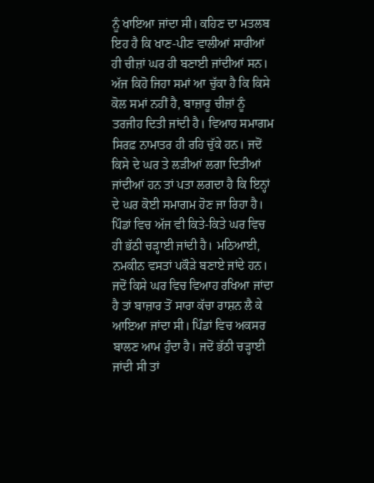ਨੂੰ ਖਾਇਆ ਜਾਂਦਾ ਸੀ। ਕਹਿਣ ਦਾ ਮਤਲਬ ਇਹ ਹੈ ਕਿ ਖਾਣ-ਪੀਣ ਵਾਲੀਆਂ ਸਾਰੀਆਂ ਹੀ ਚੀਜ਼ਾਂ ਘਰ ਹੀ ਬਣਾਈ ਜਾਂਦੀਆਂ ਸਨ। ਅੱਜ ਕਿਹੋ ਜਿਹਾ ਸਮਾਂ ਆ ਚੁੱਕਾ ਹੈ ਕਿ ਕਿਸੇ ਕੋਲ ਸਮਾਂ ਨਹੀਂ ਹੈ, ਬਾਜ਼ਾਰੂ ਚੀਜ਼ਾਂ ਨੂੰ ਤਰਜੀਹ ਦਿਤੀ ਜਾਂਦੀ ਹੈ। ਵਿਆਹ ਸਮਾਗਮ ਸਿਰਫ਼ ਨਾਮਾਤਰ ਹੀ ਰਹਿ ਚੁੱਕੇ ਹਨ। ਜਦੋਂ ਕਿਸੇ ਦੇ ਘਰ ਤੇ ਲੜੀਆਂ ਲਗਾ ਦਿਤੀਆਂ ਜਾਂਦੀਆਂ ਹਨ ਤਾਂ ਪਤਾ ਲਗਦਾ ਹੈ ਕਿ ਇਨ੍ਹਾਂ ਦੇ ਘਰ ਕੋਈ ਸਮਾਗਮ ਹੋਣ ਜਾ ਰਿਹਾ ਹੈ। ਪਿੰਡਾਂ ਵਿਚ ਅੱਜ ਵੀ ਕਿਤੇ-ਕਿਤੇ ਘਰ ਵਿਚ ਹੀ ਭੱਠੀ ਚੜ੍ਹਾਈ ਜਾਂਦੀ ਹੈ। ਮਠਿਆਈ, ਨਮਕੀਨ ਵਸਤਾਂ ਪਕੌੜੇ ਬਣਾਏ ਜਾਂਦੇ ਹਨ। ਜਦੋਂ ਕਿਸੇ ਘਰ ਵਿਚ ਵਿਆਹ ਰਖਿਆ ਜਾਂਦਾ ਹੈ ਤਾਂ ਬਾਜ਼ਾਰ ਤੋਂ ਸਾਰਾ ਕੱਚਾ ਰਾਸ਼ਨ ਲੈ ਕੇ ਆਇਆ ਜਾਂਦਾ ਸੀ। ਪਿੰਡਾਂ ਵਿਚ ਅਕਸਰ ਬਾਲਣ ਆਮ ਹੁੰਦਾ ਹੈ। ਜਦੋਂ ਭੱਠੀ ਚੜ੍ਹਾਈ ਜਾਂਦੀ ਸੀ ਤਾਂ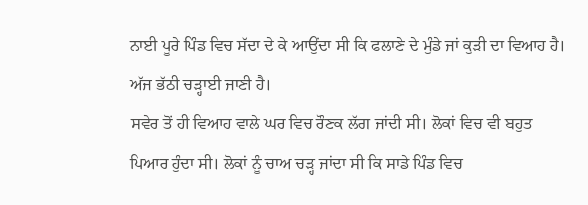ਨਾਈ ਪੂਰੇ ਪਿੰਡ ਵਿਚ ਸੱਦਾ ਦੇ ਕੇ ਆਉਂਦਾ ਸੀ ਕਿ ਫਲਾਣੇ ਦੇ ਮੁੰਡੇ ਜਾਂ ਕੁੜੀ ਦਾ ਵਿਆਹ ਹੈ। ਅੱਜ ਭੱਠੀ ਚੜ੍ਹਾਈ ਜਾਣੀ ਹੈ।
ਸਵੇਰ ਤੋਂ ਹੀ ਵਿਆਹ ਵਾਲੇ ਘਰ ਵਿਚ ਰੌਣਕ ਲੱਗ ਜਾਂਦੀ ਸੀ। ਲੋਕਾਂ ਵਿਚ ਵੀ ਬਹੁਤ ਪਿਆਰ ਹੁੰਦਾ ਸੀ। ਲੋਕਾਂ ਨੂੰ ਚਾਅ ਚੜ੍ਹ ਜਾਂਦਾ ਸੀ ਕਿ ਸਾਡੇ ਪਿੰਡ ਵਿਚ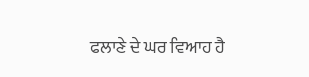ਫਲਾਣੇ ਦੇ ਘਰ ਵਿਆਹ ਹੈ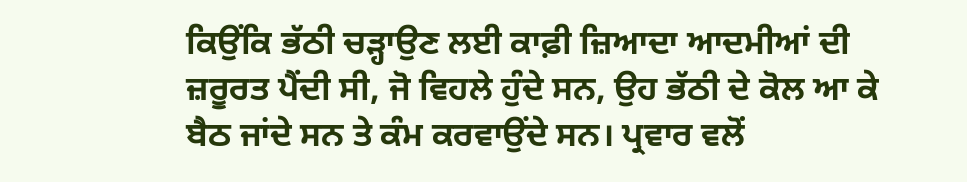ਕਿਉਂਕਿ ਭੱਠੀ ਚੜ੍ਹਾਉਣ ਲਈ ਕਾਫ਼ੀ ਜ਼ਿਆਦਾ ਆਦਮੀਆਂ ਦੀ ਜ਼ਰੂਰਤ ਪੈਂਦੀ ਸੀ, ਜੋ ਵਿਹਲੇ ਹੁੰਦੇ ਸਨ, ਉਹ ਭੱਠੀ ਦੇ ਕੋਲ ਆ ਕੇ ਬੈਠ ਜਾਂਦੇ ਸਨ ਤੇ ਕੰਮ ਕਰਵਾਉਂਦੇ ਸਨ। ਪ੍ਰਵਾਰ ਵਲੋਂ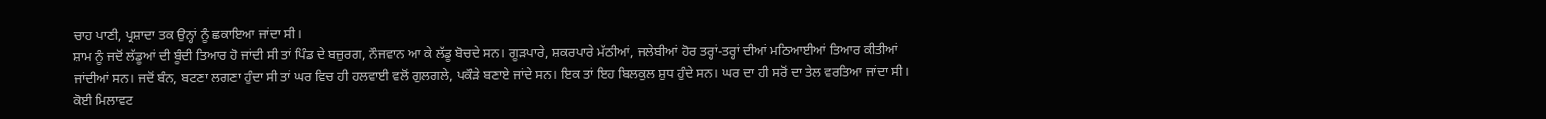ਚਾਹ ਪਾਣੀ, ਪ੍ਰਸ਼ਾਦਾ ਤਕ ਉਨ੍ਹਾਂ ਨੂੰ ਛਕਾਇਆ ਜਾਂਦਾ ਸੀ।
ਸ਼ਾਮ ਨੂੰ ਜਦੋਂ ਲੱਡੂਆਂ ਦੀ ਬੂੰਦੀ ਤਿਆਰ ਹੋ ਜਾਂਦੀ ਸੀ ਤਾਂ ਪਿੰਡ ਦੇ ਬਜ਼ੁਰਗ, ਨੌਜਵਾਨ ਆ ਕੇ ਲੱਡੂ ਬੋਚਦੇ ਸਨ। ਗੂੜਪਾਰੇ, ਸ਼ਕਰਪਾਰੇ ਮੱਠੀਆਂ, ਜਲੇਬੀਆਂ ਹੋਰ ਤਰ੍ਹਾਂ-ਤਰ੍ਹਾਂ ਦੀਆਂ ਮਠਿਆਈਆਂ ਤਿਆਰ ਕੀਤੀਆਂ ਜਾਂਦੀਆਂ ਸਨ। ਜਦੋਂ ਬੰਨ, ਬਟਣਾ ਲਗਣਾ ਹੁੰਦਾ ਸੀ ਤਾਂ ਘਰ ਵਿਚ ਹੀ ਹਲਵਾਈ ਵਲੋਂ ਗੁਲਗਲੇ, ਪਕੌੜੇ ਬਣਾਏ ਜਾਂਦੇ ਸਨ। ਇਕ ਤਾਂ ਇਹ ਬਿਲਕੁਲ ਸ਼ੁਧ ਹੁੰਦੇ ਸਨ। ਘਰ ਦਾ ਹੀ ਸਰੋਂ ਦਾ ਤੇਲ ਵਰਤਿਆ ਜਾਂਦਾ ਸੀ। ਕੋਈ ਮਿਲਾਵਟ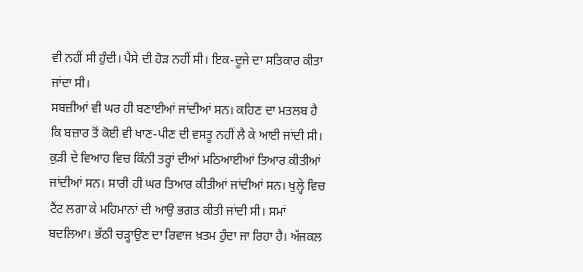ਵੀ ਨਹੀਂ ਸੀ ਹੁੰਦੀ। ਪੈਸੇ ਦੀ ਹੋੜ ਨਹੀਂ ਸੀ। ਇਕ-ਦੂਜੇ ਦਾ ਸਤਿਕਾਰ ਕੀਤਾ ਜਾਂਦਾ ਸੀ।
ਸਬਜ਼ੀਆਂ ਵੀ ਘਰ ਹੀ ਬਣਾਈਆਂ ਜਾਂਦੀਆਂ ਸਨ। ਕਹਿਣ ਦਾ ਮਤਲਬ ਹੈ ਕਿ ਬਜ਼ਾਰ ਤੋਂ ਕੋਈ ਵੀ ਖਾਣ-ਪੀਣ ਦੀ ਵਸਤੂ ਨਹੀਂ ਲੈ ਕੇ ਆਈ ਜਾਂਦੀ ਸੀ। ਕੁੜੀ ਦੇ ਵਿਆਹ ਵਿਚ ਕਿੰਨੀ ਤਰ੍ਹਾਂ ਦੀਆਂ ਮਠਿਆਈਆਂ ਤਿਆਰ ਕੀਤੀਆਂ ਜਾਂਦੀਆਂ ਸਨ। ਸਾਰੀ ਹੀ ਘਰ ਤਿਆਰ ਕੀਤੀਆਂ ਜਾਂਦੀਆਂ ਸਨ। ਖੁਲ੍ਹੇ ਵਿਚ ਟੈਂਟ ਲਗਾ ਕੇ ਮਹਿਮਾਨਾਂ ਦੀ ਆਉ ਭਗਤ ਕੀਤੀ ਜਾਂਦੀ ਸੀ। ਸਮਾਂ ਬਦਲਿਆ। ਭੱਠੀ ਚੜ੍ਹਾਉਣ ਦਾ ਰਿਵਾਜ ਖ਼ਤਮ ਹੁੰਦਾ ਜਾ ਰਿਹਾ ਹੈ। ਅੱਜਕਲ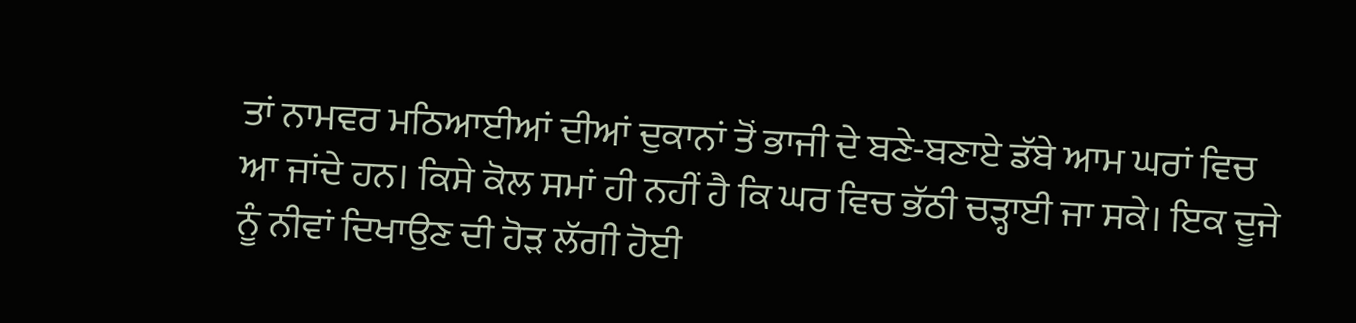ਤਾਂ ਨਾਮਵਰ ਮਠਿਆਈਆਂ ਦੀਆਂ ਦੁਕਾਨਾਂ ਤੋਂ ਭਾਜੀ ਦੇ ਬਣੇ-ਬਣਾਏ ਡੱਬੇ ਆਮ ਘਰਾਂ ਵਿਚ ਆ ਜਾਂਦੇ ਹਨ। ਕਿਸੇ ਕੋਲ ਸਮਾਂ ਹੀ ਨਹੀਂ ਹੈ ਕਿ ਘਰ ਵਿਚ ਭੱਠੀ ਚੜ੍ਹਾਈ ਜਾ ਸਕੇ। ਇਕ ਦੂਜੇ ਨੂੰ ਨੀਵਾਂ ਦਿਖਾਉਣ ਦੀ ਹੋੜ ਲੱਗੀ ਹੋਈ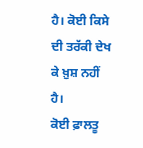ਹੈ। ਕੋਈ ਕਿਸੇ ਦੀ ਤਰੱਕੀ ਦੇਖ ਕੇ ਖ਼ੁਸ਼ ਨਹੀਂ ਹੈ।
ਕੋਈ ਫ਼ਾਲਤੂ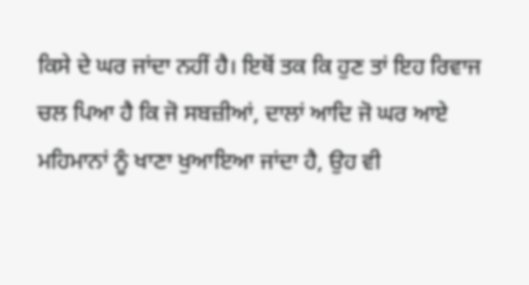ਕਿਸੇ ਦੇ ਘਰ ਜਾਂਦਾ ਨਹੀਂ ਹੈ। ਇਥੋਂ ਤਕ ਕਿ ਹੁਣ ਤਾਂ ਇਹ ਰਿਵਾਜ ਚਲ ਪਿਆ ਹੈ ਕਿ ਜੋ ਸਬਜ਼ੀਆਂ, ਦਾਲਾਂ ਆਦਿ ਜੋ ਘਰ ਆਏ ਮਹਿਮਾਨਾਂ ਨੂੰ ਖਾਣਾ ਖੁਆਇਆ ਜਾਂਦਾ ਹੈ, ਉਹ ਵੀ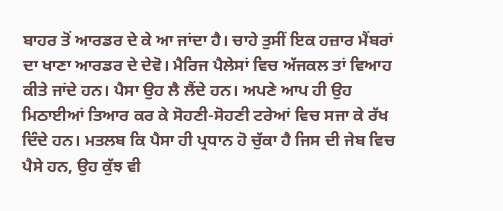ਬਾਹਰ ਤੋਂ ਆਰਡਰ ਦੇ ਕੇ ਆ ਜਾਂਦਾ ਹੈ। ਚਾਹੇ ਤੁਸੀਂ ਇਕ ਹਜ਼ਾਰ ਮੈਂਬਰਾਂ ਦਾ ਖਾਣਾ ਆਰਡਰ ਦੇ ਦੇਵੋ। ਮੈਰਿਜ ਪੈਲੇਸਾਂ ਵਿਚ ਅੱਜਕਲ ਤਾਂ ਵਿਆਹ ਕੀਤੇ ਜਾਂਦੇ ਹਨ। ਪੈਸਾ ਉਹ ਲੈ ਲੈਂਦੇ ਹਨ। ਅਪਣੇ ਆਪ ਹੀ ਉਹ ਮਿਠਾਈਆਂ ਤਿਆਰ ਕਰ ਕੇ ਸੋਹਣੀ-ਸੋਹਣੀ ਟਰੇਆਂ ਵਿਚ ਸਜਾ ਕੇ ਰੱਖ ਦਿੰਦੇ ਹਨ। ਮਤਲਬ ਕਿ ਪੈਸਾ ਹੀ ਪ੍ਰਧਾਨ ਹੋ ਚੁੱਕਾ ਹੈ ਜਿਸ ਦੀ ਜੇਬ ਵਿਚ ਪੈਸੇ ਹਨ, ਉਹ ਕੁੱਝ ਵੀ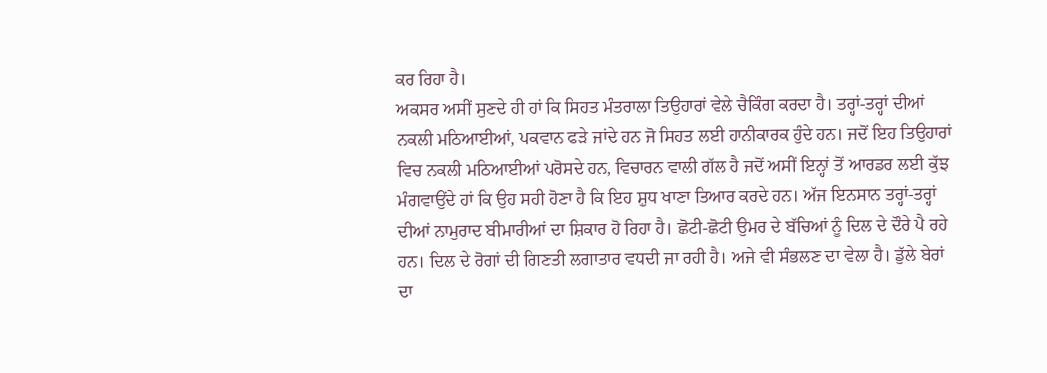ਕਰ ਰਿਹਾ ਹੈ।
ਅਕਸਰ ਅਸੀਂ ਸੁਣਦੇ ਹੀ ਹਾਂ ਕਿ ਸਿਹਤ ਮੰਤਰਾਲਾ ਤਿਉਹਾਰਾਂ ਵੇਲੇ ਚੈਕਿੰਗ ਕਰਦਾ ਹੈ। ਤਰ੍ਹਾਂ-ਤਰ੍ਹਾਂ ਦੀਆਂ ਨਕਲੀ ਮਠਿਆਈਆਂ, ਪਕਵਾਨ ਫੜੇ ਜਾਂਦੇ ਹਨ ਜੋ ਸਿਹਤ ਲਈ ਹਾਨੀਕਾਰਕ ਹੁੰਦੇ ਹਨ। ਜਦੋਂ ਇਹ ਤਿਉਹਾਰਾਂ ਵਿਚ ਨਕਲੀ ਮਠਿਆਈਆਂ ਪਰੋਸਦੇ ਹਨ, ਵਿਚਾਰਨ ਵਾਲੀ ਗੱਲ ਹੈ ਜਦੋਂ ਅਸੀਂ ਇਨ੍ਹਾਂ ਤੋਂ ਆਰਡਰ ਲਈ ਕੁੱਝ ਮੰਗਵਾਉਂਦੇ ਹਾਂ ਕਿ ਉਹ ਸਹੀ ਹੋਣਾ ਹੈ ਕਿ ਇਹ ਸ਼ੁਧ ਖਾਣਾ ਤਿਆਰ ਕਰਦੇ ਹਨ। ਅੱਜ ਇਨਸਾਨ ਤਰ੍ਹਾਂ-ਤਰ੍ਹਾਂ ਦੀਆਂ ਨਾਮੁਰਾਦ ਬੀਮਾਰੀਆਂ ਦਾ ਸ਼ਿਕਾਰ ਹੋ ਰਿਹਾ ਹੈ। ਛੋਟੀ-ਛੋਟੀ ਉਮਰ ਦੇ ਬੱਚਿਆਂ ਨੂੰ ਦਿਲ ਦੇ ਦੌਰੇ ਪੈ ਰਹੇ ਹਨ। ਦਿਲ ਦੇ ਰੋਗਾਂ ਦੀ ਗਿਣਤੀ ਲਗਾਤਾਰ ਵਧਦੀ ਜਾ ਰਹੀ ਹੈ। ਅਜੇ ਵੀ ਸੰਭਲਣ ਦਾ ਵੇਲਾ ਹੈ। ਡੁੱਲੇ ਬੇਰਾਂ ਦਾ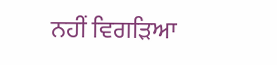ਨਹੀਂ ਵਿਗੜਿਆ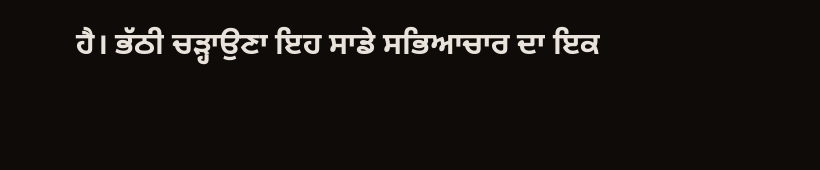ਹੈ। ਭੱਠੀ ਚੜ੍ਹਾਉਣਾ ਇਹ ਸਾਡੇ ਸਭਿਆਚਾਰ ਦਾ ਇਕ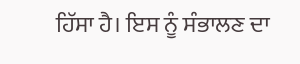ਹਿੱਸਾ ਹੈ। ਇਸ ਨੂੰ ਸੰਭਾਲਣ ਦਾ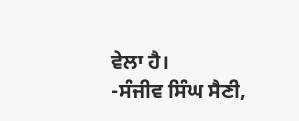ਵੇਲਾ ਹੈ।
-ਸੰਜੀਵ ਸਿੰਘ ਸੈਣੀ,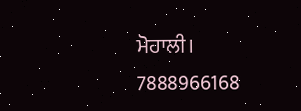ਮੋਹਾਲੀ।
7888966168